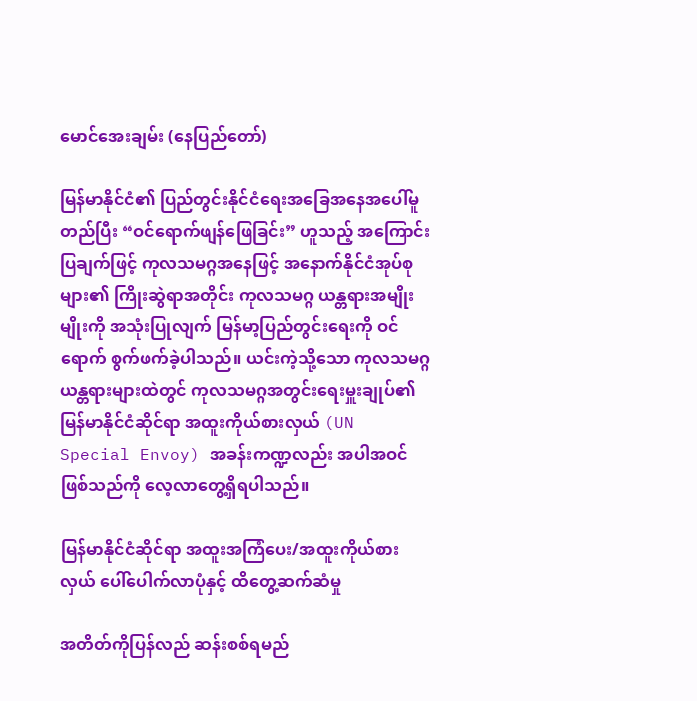မောင်အေးချမ်း (နေပြည်တော်)

မြန်မာနိုင်ငံ၏ ပြည်တွင်းနိုင်ငံရေးအခြေအနေအပေါ်မူတည်ပြီး “ဝင်ရောက်ဖျန်ဖြေခြင်း” ဟူသည့် အကြောင်းပြချက်ဖြင့် ကုလသမဂ္ဂအနေဖြင့် အနောက်နိုင်ငံအုပ်စုများ၏ ကြိုးဆွဲရာအတိုင်း ကုလသမဂ္ဂ ယန္တရားအမျိုးမျိုးကို အသုံးပြုလျက် မြန်မာ့ပြည်တွင်းရေးကို ဝင်ရောက် စွက်ဖက်ခဲ့ပါသည်။ ယင်းကဲ့သို့သော ကုလသမဂ္ဂယန္တရားများထဲတွင် ကုလသမဂ္ဂအတွင်းရေးမှူးချုပ်၏ မြန်မာနိုင်ငံဆိုင်ရာ အထူးကိုယ်စားလှယ် (UN Special Envoy) အခန်းကဏ္ဍလည်း အပါအဝင်ဖြစ်သည်ကို လေ့လာတွေ့ရှိရပါသည်။

မြန်မာနိုင်ငံဆိုင်ရာ အထူးအကြံပေး/အထူးကိုယ်စားလှယ် ပေါ်ပေါက်လာပုံနှင့် ထိတွေ့ဆက်ဆံမှု

အတိတ်ကိုပြန်လည် ဆန်းစစ်ရမည်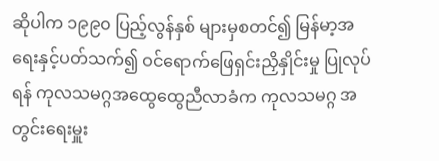ဆိုပါက ၁၉၉၀ ပြည့်လွန်နှစ် များမှစတင်၍ မြန်မာ့အရေးနှင့်ပတ်သက်၍ ဝင်ရောက်ဖြေရှင်းညှိနှိုင်းမှု ပြုလုပ်ရန် ကုလသမဂ္ဂအထွေထွေညီလာခံက ကုလသမဂ္ဂ အတွင်းရေးမှူး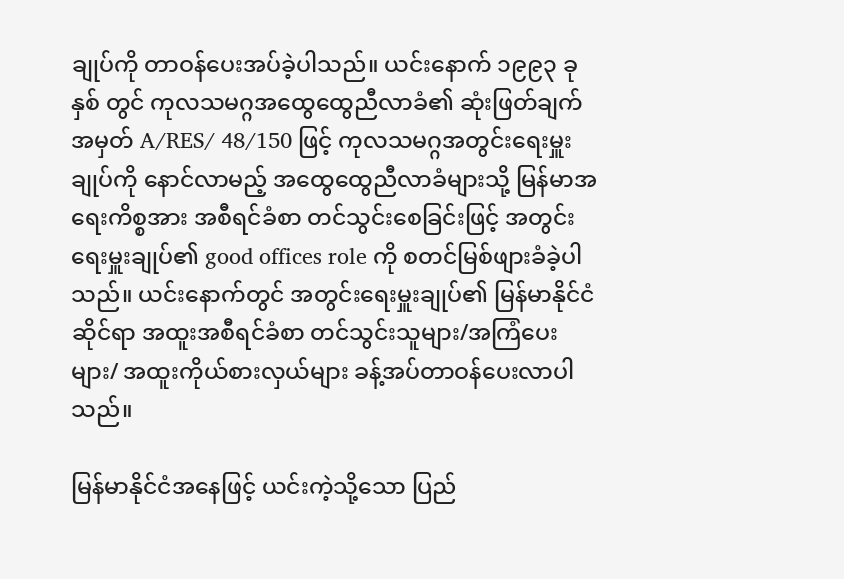ချုပ်ကို တာဝန်ပေးအပ်ခဲ့ပါသည်။ ယင်းနောက် ၁၉၉၃ ခုနှစ် တွင် ကုလသမဂ္ဂအထွေထွေညီလာခံ၏ ဆုံးဖြတ်ချက်အမှတ် A/RES/ 48/150 ဖြင့် ကုလသမဂ္ဂအတွင်းရေးမှူးချုပ်ကို နောင်လာမည့် အထွေထွေညီလာခံများသို့ မြန်မာအရေးကိစ္စအား အစီရင်ခံစာ တင်သွင်းစေခြင်းဖြင့် အတွင်းရေးမှူးချုပ်၏ good offices role ကို စတင်မြစ်ဖျားခံခဲ့ပါသည်။ ယင်းနောက်တွင် အတွင်းရေးမှူးချုပ်၏ မြန်မာနိုင်ငံဆိုင်ရာ အထူးအစီရင်ခံစာ တင်သွင်းသူများ/အကြံပေးများ/ အထူးကိုယ်စားလှယ်များ ခန့်အပ်တာဝန်ပေးလာပါသည်။

မြန်မာနိုင်ငံအနေဖြင့် ယင်းကဲ့သို့သော ပြည်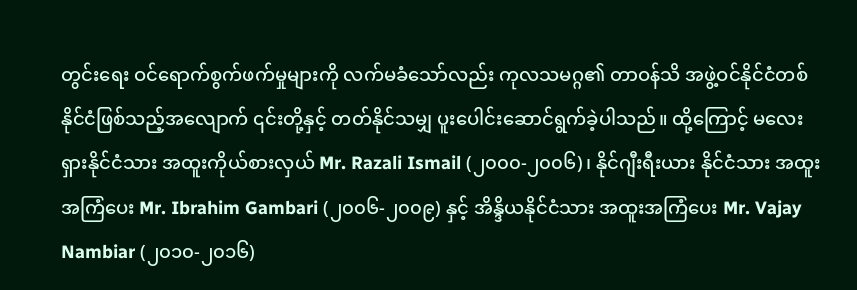တွင်းရေး ဝင်ရောက်စွက်ဖက်မှုများကို လက်မခံသော်လည်း ကုလသမဂ္ဂ၏ တာဝန်သိ အဖွဲ့ဝင်နိုင်ငံတစ်နိုင်ငံဖြစ်သည့်အလျောက် ၎င်းတို့နှင့် တတ်နိုင်သမျှ ပူးပေါင်းဆောင်ရွက်ခဲ့ပါသည်။ ထို့ကြောင့် မလေးရှားနိုင်ငံသား အထူးကိုယ်စားလှယ် Mr. Razali Ismail (၂၀၀၀-၂၀၀၆)၊ နိုင်ဂျီးရီးယား နိုင်ငံသား အထူးအကြံပေး Mr. Ibrahim Gambari (၂၀၀၆-၂၀၀၉) နှင့် အိန္ဒိယနိုင်ငံသား အထူးအကြံပေး Mr. Vajay Nambiar (၂၀၁၀-၂၀၁၆)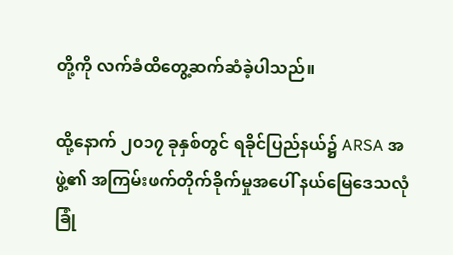တို့ကို လက်ခံထိတွေ့ဆက်ဆံခဲ့ပါသည်။

ထို့နောက် ၂၀၁၇ ခုနှစ်တွင် ရခိုင်ပြည်နယ်၌ ARSA အဖွဲ့၏ အကြမ်းဖက်တိုက်ခိုက်မှုအပေါ် နယ်မြေဒေသလုံခြုံ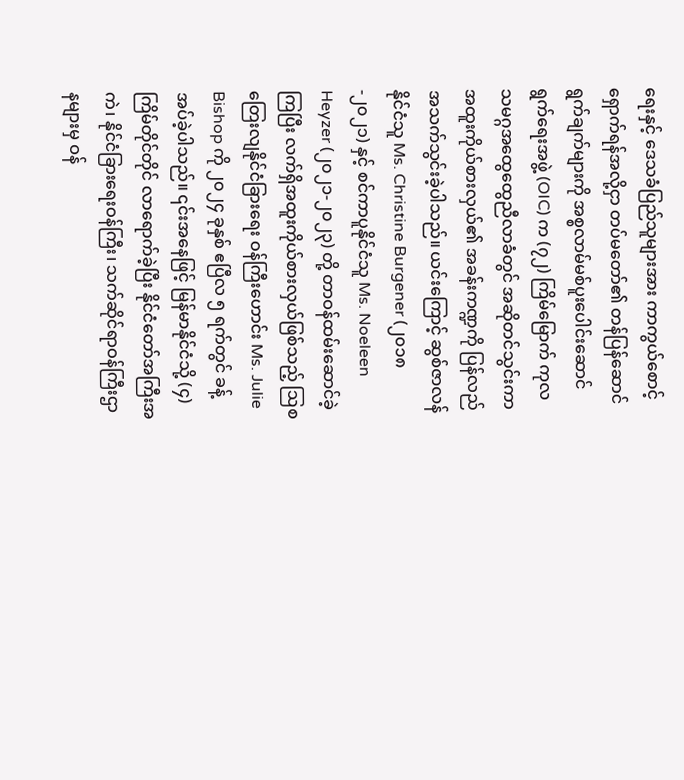ရေးနှင့် ဒေသခံပြည်သူများအား ကာကွယ်စောင့်ရှောက်ရန်အလို့ငှာ တပ်မတော်၏ တန်ပြန်ဆောင်ရွက်ချက်များကို အစ္စလာမ်မစ်ပူးပေါင်းဆောင်ရွက်ရေးအဖွဲ့ (OIC) က (၇၂) ကြိမ်မြောက် ကုလသမဂ္ဂအထွေထွေညီလာခံတွင် အဆိုတင်သွင်းကာ အထူးကိုယ်စားလှယ်၏ အခန်းကဏ္ဍကို ပြန်လည်အသက်သွင်းခဲ့ပါသည်။ ယင်းကြောင့် ဆွစ်ဇာလန်နိုင်ငံသူ Ms. Christine Burgener (၂၀၁၈-၂၀၂၁) နှင့် စင်ကာပူနိုင်ငံသူ Ms. Noeleen Heyzer (၂၀၂၁-၂၀၂၃) တို့ တာဝန်ထမ်းဆောင်ခဲ့ကြပြီး လက်ရှိအထူးကိုယ်စားလှယ်ဖြစ်သည့် ဩစတြေးလျနိုင်ငံခြားရေး ဝန်ကြီးဟောင်း Ms. Julie Bishop ကို ၂၀၂၄ ခုနှစ် ဧပြီလ ၅ ရက်တွင် ခန့်အပ်ခဲ့ပါသည်။ ၎င်းအနေဖြင့် မြန်မာနိုင်ငံသို့ (၄) ကြိမ်တိုင်တိုင် လာရောက်ခဲ့ပြီး နိုင်ငံတော်အကြီးအကဲ၊ နိုင်ငံခြားရေးဝန်ကြီး၊ သက်ဆိုင်ရာဝန်ကြီးဌာနများမှ ဝန်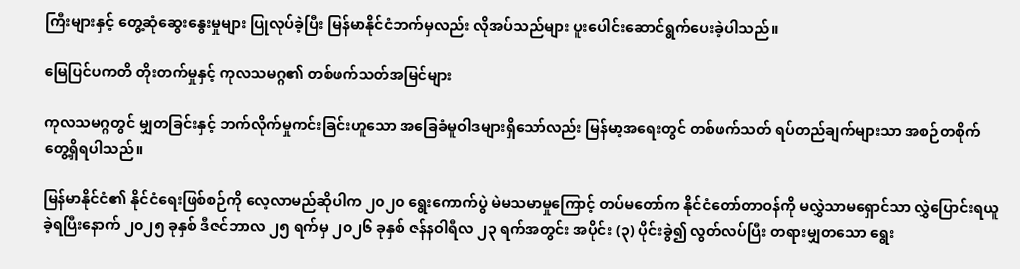ကြီးများနှင့် တွေ့ဆုံဆွေးနွေးမှုများ ပြုလုပ်ခဲ့ပြီး မြန်မာနိုင်ငံဘက်မှလည်း လိုအပ်သည်များ ပူးပေါင်းဆောင်ရွက်ပေးခဲ့ပါသည်။

မြေပြင်ပကတိ တိုးတက်မှုနှင့် ကုလသမဂ္ဂ၏ တစ်ဖက်သတ်အမြင်များ

ကုလသမဂ္ဂတွင် မျှတခြင်းနှင့် ဘက်လိုက်မှုကင်းခြင်းဟူသော အခြေခံမူဝါဒများရှိသော်လည်း မြန်မာ့အရေးတွင် တစ်ဖက်သတ် ရပ်တည်ချက်များသာ အစဉ်တစိုက် တွေ့ရှိရပါသည်။

မြန်မာနိုင်ငံ၏ နိုင်ငံရေးဖြစ်စဉ်ကို လေ့လာမည်ဆိုပါက ၂၀၂၀ ရွေးကောက်ပွဲ မဲမသမာမှုကြောင့် တပ်မတော်က နိုင်ငံတော်တာဝန်ကို မလွှဲသာမရှောင်သာ လွှဲပြောင်းရယူခဲ့ရပြီးနောက် ၂၀၂၅ ခုနှစ် ဒီဇင်ဘာလ ၂၅ ရက်မှ ၂၀၂၆ ခုနှစ် ဇန်နဝါရီလ ၂၃ ရက်အတွင်း အပိုင်း (၃) ပိုင်းခွဲ၍ လွတ်လပ်ပြီး တရားမျှတသော ရွေး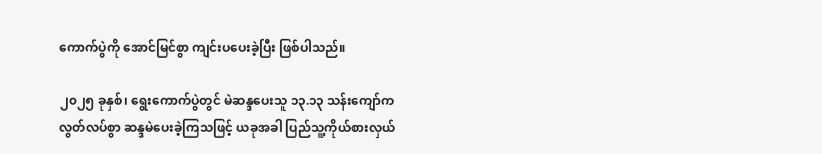ကောက်ပွဲကို အောင်မြင်စွာ ကျင်းပပေးခဲ့ပြီး ဖြစ်ပါသည်။

၂၀၂၅ ခုနှစ်၊ ရွေးကောက်ပွဲတွင် မဲဆန္ဒပေးသူ ၁၃.၁၃ သန်းကျော်က လွတ်လပ်စွာ ဆန္ဒမဲပေးခဲ့ကြသဖြင့် ယခုအခါ ပြည်သူ့ကိုယ်စားလှယ်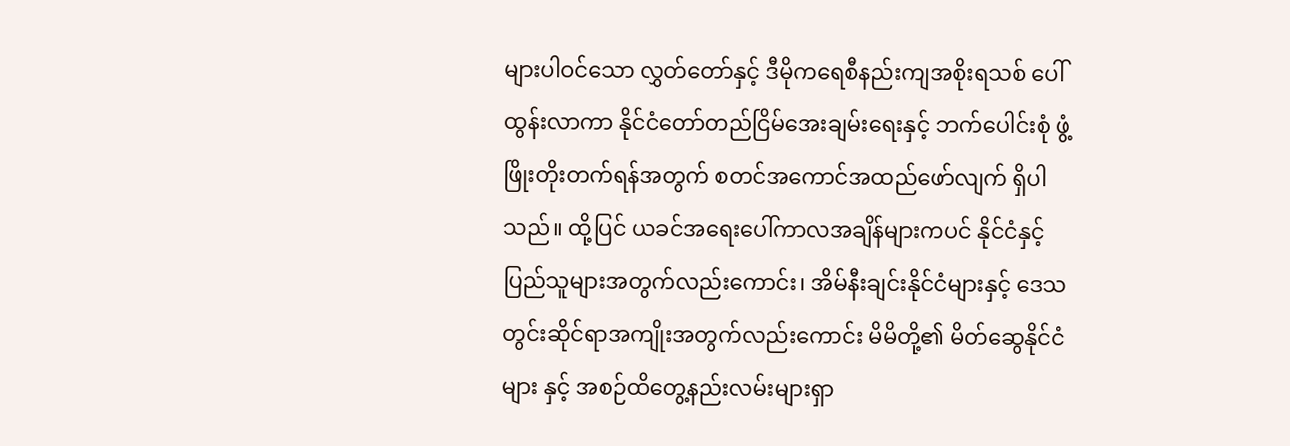များပါဝင်သော လွှတ်တော်နှင့် ဒီမိုကရေစီနည်းကျအစိုးရသစ် ပေါ်ထွန်းလာကာ နိုင်ငံတော်တည်ငြိမ်အေးချမ်းရေးနှင့် ဘက်ပေါင်းစုံ ဖွံ့ဖြိုးတိုးတက်ရန်အတွက် စတင်အကောင်အထည်ဖော်လျက် ရှိပါသည်။ ထို့ပြင် ယခင်အရေးပေါ်ကာလအချိန်များကပင် နိုင်ငံနှင့် ပြည်သူများအတွက်လည်းကောင်း၊ အိမ်နီးချင်းနိုင်ငံများနှင့် ဒေသတွင်းဆိုင်ရာအကျိုးအတွက်လည်းကောင်း မိမိတို့၏ မိတ်ဆွေနိုင်ငံများ နှင့် အစဉ်ထိတွေ့နည်းလမ်းများရှာ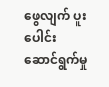ဖွေလျက် ပူးပေါင်းဆောင်ရွက်မှု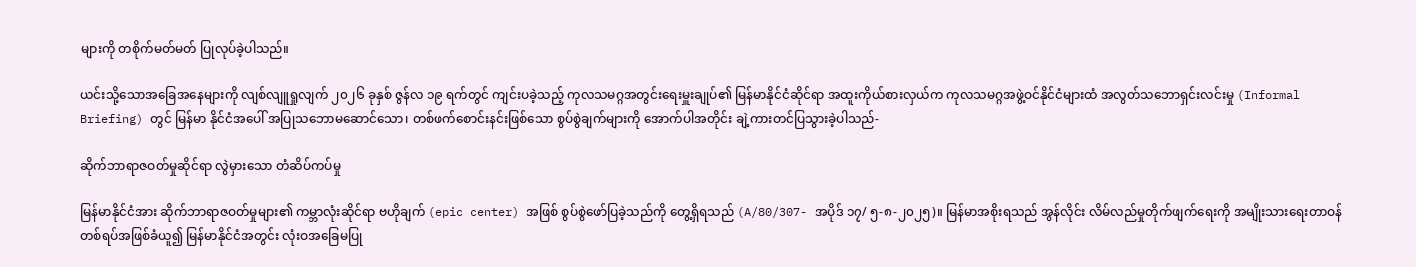များကို တစိုက်မတ်မတ် ပြုလုပ်ခဲ့ပါသည်။

ယင်းသို့သောအခြေအနေများကို လျစ်လျူရှုလျက် ၂၀၂၆ ခုနှစ် ဇွန်လ ၁၉ ရက်တွင် ကျင်းပခဲ့သည့် ကုလသမဂ္ဂအတွင်းရေးမှူးချုပ်၏ မြန်မာနိုင်ငံဆိုင်ရာ အထူးကိုယ်စားလှယ်က ကုလသမဂ္ဂအဖွဲ့ဝင်နိုင်ငံများထံ အလွတ်သဘောရှင်းလင်းမှု (Informal Briefing) တွင် မြန်မာ နိုင်ငံအပေါ် အပြုသဘောမဆောင်သော၊ တစ်ဖက်စောင်းနင်းဖြစ်သော စွပ်စွဲချက်များကို အောက်ပါအတိုင်း ချဲ့ကားတင်ပြသွားခဲ့ပါသည်-

ဆိုက်ဘာရာဇဝတ်မှုဆိုင်ရာ လွဲမှားသော တံဆိပ်ကပ်မှု

မြန်မာနိုင်ငံအား ဆိုက်ဘာရာဇဝတ်မှုများ၏ ကမ္ဘာလုံးဆိုင်ရာ ဗဟိုချက် (epic center) အဖြစ် စွပ်စွဲဖော်ပြခဲ့သည်ကို တွေ့ရှိရသည် (A/80/307- အပိုဒ် ၁၇/ ၅-၈-၂၀၂၅)။ မြန်မာအစိုးရသည် အွန်လိုင်း လိမ်လည်မှုတိုက်ဖျက်ရေးကို အမျိုးသားရေးတာဝန်တစ်ရပ်အဖြစ်ခံယူ၍ မြန်မာနိုင်ငံအတွင်း လုံးဝအခြေမပြု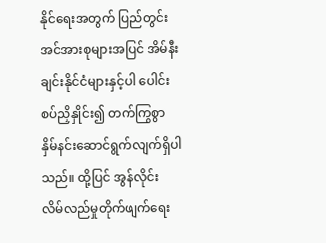နိုင်ရေးအတွက် ပြည်တွင်း အင်အားစုများအပြင် အိမ်နီးချင်းနိုင်ငံများနှင့်ပါ ပေါင်းစပ်ညှိနှိုင်း၍ တက်ကြွစွာ နှိမ်နင်းဆောင်ရွက်လျက်ရှိပါသည်။ ထို့ပြင် အွန်လိုင်း လိမ်လည်မှုတိုက်ဖျက်ရေး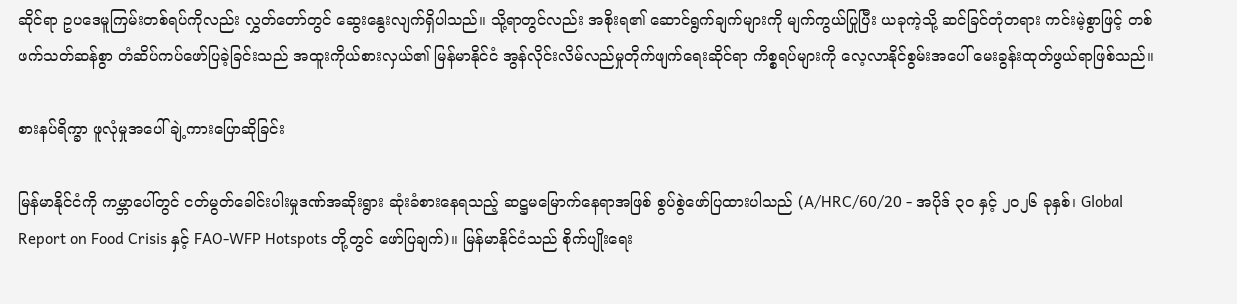ဆိုင်ရာ ဥပဒေမူကြမ်းတစ်ရပ်ကိုလည်း လွှတ်တော်တွင် ဆွေးနွေးလျက်ရှိပါသည်။ သို့ရာတွင်လည်း အစိုးရ၏ ဆောင်ရွက်ချက်များကို မျက်ကွယ်ပြုပြီး ယခုကဲ့သို့ ဆင်ခြင်တုံတရား ကင်းမဲ့စွာဖြင့် တစ်ဖက်သတ်ဆန်စွာ တံဆိပ်ကပ်ဖော်ပြခဲ့ခြင်းသည် အထူးကိုယ်စားလှယ်၏ မြန်မာနိုင်ငံ အွန်လိုင်းလိမ်လည်မှုတိုက်ဖျက်ရေးဆိုင်ရာ ကိစ္စရပ်များကို လေ့လာနိုင်စွမ်းအပေါ် မေးခွန်းထုတ်ဖွယ်ရာဖြစ်သည်။

စားနပ်ရိက္ခာ ဖူလုံမှုအပေါ် ချဲ့ကားပြောဆိုခြင်း

မြန်မာနိုင်ငံကို ကမ္ဘာပေါ်တွင် ငတ်မွတ်ခေါင်းပါးမှုဒဏ်အဆိုးရွား ဆုံးခံစားနေရသည့် ဆဋ္ဌမမြောက်နေရာအဖြစ် စွပ်စွဲဖော်ပြထားပါသည် (A/HRC/60/20 - အပိုဒ် ၃၀ နှင့် ၂၀၂၆ ခုနှစ်၊ Global Report on Food Crisis နှင့် FAO-WFP Hotspots တို့တွင် ဖော်ပြချက်)။ မြန်မာနိုင်ငံသည် စိုက်ပျိုးရေး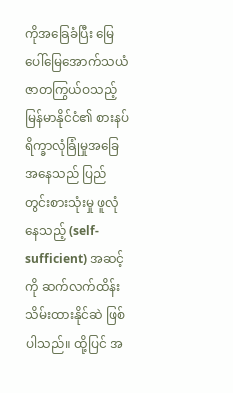ကိုအခြေခံပြီး မြေပေါ်မြေအောက်သယံ ဇာတကြွယ်ဝသည့် မြန်မာနိုင်ငံ၏ စားနပ်ရိက္ခာလုံခြုံမှုအခြေအနေသည် ပြည်တွင်းစားသုံးမှု ဖူလုံနေသည့် (self-sufficient) အဆင့်ကို ဆက်လက်ထိန်းသိမ်းထားနိုင်ဆဲ ဖြစ်ပါသည်။ ထို့ပြင် အ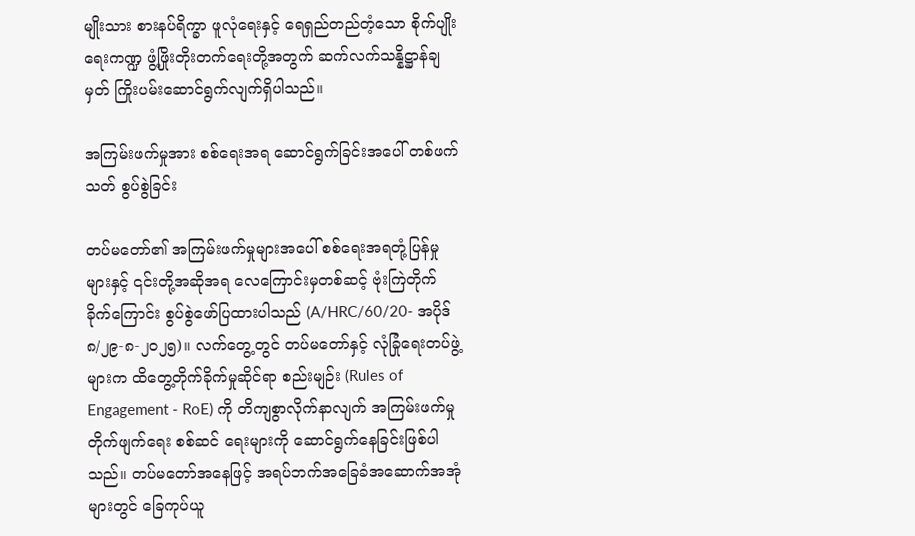မျိုးသား စားနပ်ရိက္ခာ ဖူလုံရေးနှင့် ရေရှည်တည်တံ့သော စိုက်ပျိုးရေးကဏ္ဍ ဖွံ့ဖြိုးတိုးတက်ရေးတို့အတွက် ဆက်လက်သန္နိဋ္ဌာန်ချမှတ် ကြိုးပမ်းဆောင်ရွက်လျက်ရှိပါသည်။

အကြမ်းဖက်မှုအား စစ်ရေးအရ ဆောင်ရွက်ခြင်းအပေါ် တစ်ဖက်သတ် စွပ်စွဲခြင်း

တပ်မတော်၏ အကြမ်းဖက်မှုများအပေါ် စစ်ရေးအရတုံ့ပြန်မှုများနှင့် ၎င်းတို့အဆိုအရ လေကြောင်းမှတစ်ဆင့် ဗုံးကြဲတိုက်ခိုက်ကြောင်း စွပ်စွဲဖော်ပြထားပါသည် (A/HRC/60/20- အပိုဒ် ၈/၂၉-၈-၂၀၂၅)။ လက်တွေ့တွင် တပ်မတော်နှင့် လုံခြုံရေးတပ်ဖွဲ့များက ထိတွေ့တိုက်ခိုက်မှုဆိုင်ရာ စည်းမျဉ်း (Rules of Engagement - RoE) ကို တိကျစွာလိုက်နာလျက် အကြမ်းဖက်မှုတိုက်ဖျက်ရေး စစ်ဆင် ရေးများကို ဆောင်ရွက်နေခြင်းဖြစ်ပါသည်။ တပ်မတော်အနေဖြင့် အရပ်ဘက်အခြေခံအဆောက်အအုံများတွင် ခြေကုပ်ယူ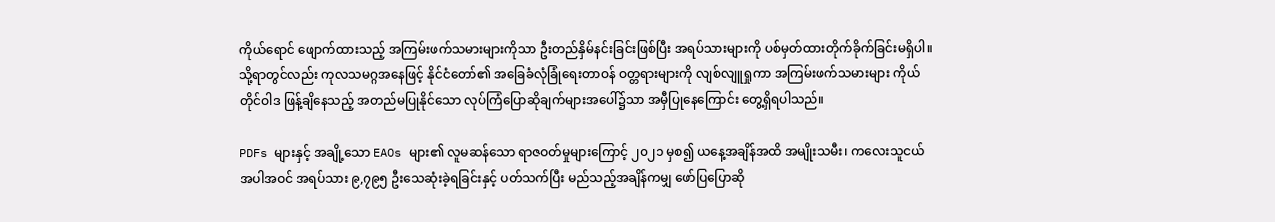ကိုယ်ရောင် ဖျောက်ထားသည့် အကြမ်းဖက်သမားများကိုသာ ဦးတည်နှိမ်နင်းခြင်းဖြစ်ပြီး အရပ်သားများကို ပစ်မှတ်ထားတိုက်ခိုက်ခြင်းမရှိပါ။ သို့ရာတွင်လည်း ကုလသမဂ္ဂအနေဖြင့် နိုင်ငံတော်၏ အခြေခံလုံခြုံရေးတာဝန် ဝတ္တရားများကို လျစ်လျူရှုကာ အကြမ်းဖက်သမားများ ကိုယ်တိုင်ဝါဒ ဖြန့်ချိနေသည့် အတည်မပြုနိုင်သော လုပ်ကြံပြောဆိုချက်များအပေါ်၌သာ အမှီပြုနေကြောင်း တွေ့ရှိရပါသည်။

PDFs များနှင့် အချို့သော EAOs များ၏ လူမဆန်သော ရာဇဝတ်မှုများကြောင့် ၂၀၂၁ မှစ၍ ယနေ့အချိန်အထိ အမျိုးသမီး၊ ကလေးသူငယ်အပါအဝင် အရပ်သား ၉,၇၉၅ ဦးသေဆုံးခဲ့ရခြင်းနှင့် ပတ်သက်ပြီး မည်သည့်အချိန်ကမျှ ဖော်ပြပြောဆို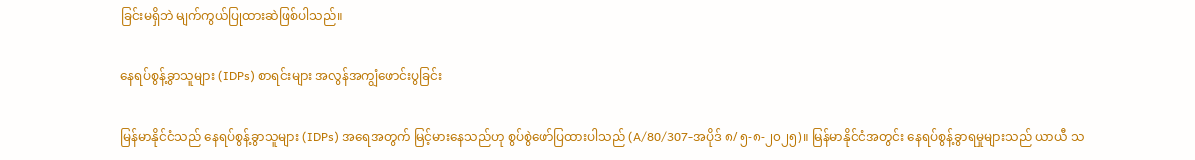ခြင်းမရှိဘဲ မျက်ကွယ်ပြုထားဆဲဖြစ်ပါသည်။

နေရပ်စွန့်ခွာသူများ (IDPs) စာရင်းများ အလွန်အကျွံဖောင်းပွခြင်း

မြန်မာနိုင်ငံသည် နေရပ်စွန့်ခွာသူများ (IDPs) အရေအတွက် မြင့်မားနေသည်ဟု စွပ်စွဲဖော်ပြထားပါသည် (A/80/307-အပိုဒ် ၈/ ၅-၈-၂၀၂၅)။ မြန်မာနိုင်ငံအတွင်း နေရပ်စွန့်ခွာရမှုများသည် ယာယီ သ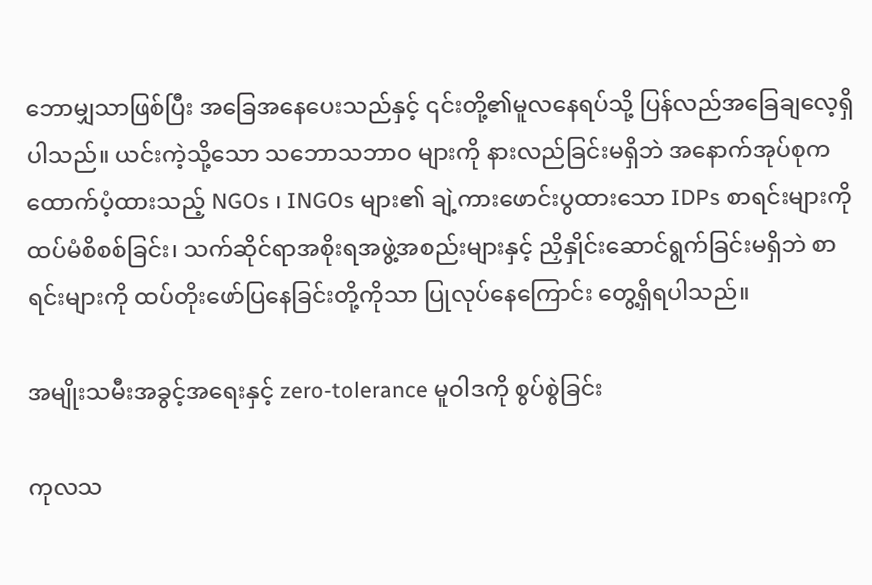ဘောမျှသာဖြစ်ပြီး အခြေအနေပေးသည်နှင့် ၎င်းတို့၏မူလနေရပ်သို့ ပြန်လည်အခြေချလေ့ရှိပါသည်။ ယင်းကဲ့သို့သော သဘောသဘာဝ များကို နားလည်ခြင်းမရှိဘဲ အနောက်အုပ်စုက ထောက်ပံ့ထားသည့် NGOs ၊ INGOs များ၏ ချဲ့ကားဖောင်းပွထားသော IDPs စာရင်းများကို ထပ်မံစိစစ်ခြင်း၊ သက်ဆိုင်ရာအစိုးရအဖွဲ့အစည်းများနှင့် ညှိနှိုင်းဆောင်ရွက်ခြင်းမရှိဘဲ စာရင်းများကို ထပ်တိုးဖော်ပြနေခြင်းတို့ကိုသာ ပြုလုပ်နေကြောင်း တွေ့ရှိရပါသည်။

အမျိုးသမီးအခွင့်အရေးနှင့် zero-tolerance မူဝါဒကို စွပ်စွဲခြင်း

ကုလသ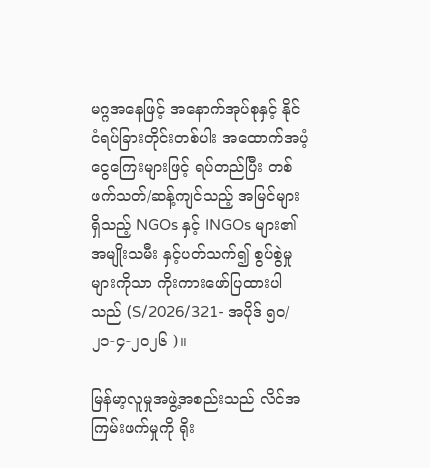မဂ္ဂအနေဖြင့် အနောက်အုပ်စုနှင့် နိုင်ငံရပ်ခြားတိုင်းတစ်ပါး အထောက်အပံ့ ငွေကြေးများဖြင့် ရပ်တည်ပြီး တစ်ဖက်သတ်/ဆန့်ကျင်သည့် အမြင်များရှိသည့် NGOs နှင့် INGOs များ၏ အမျိုးသမီး နှင့်ပတ်သက်၍ စွပ်စွဲမှုများကိုသာ ကိုးကားဖော်ပြထားပါသည် (S/2026/321- အပိုဒ် ၅၀/ ၂၁-၄-၂၀၂၆ )။

မြန်မာ့လူမှုအဖွဲ့အစည်းသည် လိင်အကြမ်းဖက်မှုကို ရိုး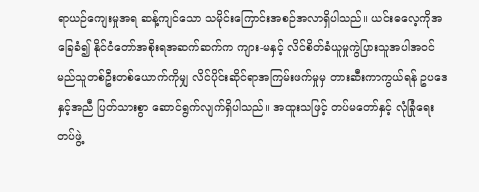ရာယဉ်ကျေးမှုအရ ဆန့်ကျင်သော သမိုင်းကြောင်းအစဉ်အလာရှိပါသည်။ ယင်းဓလေ့ကိုအခြေခံ၍ နိုင်ငံတော်အစိုးရအဆက်ဆက်က ကျား-မနှင့် လိင်စိတ်ခံယူမှုကွဲပြားသူအပါအဝင် မည်သူတစ်ဦးတစ်ယောက်ကိုမျှ လိင်ပိုင်းဆိုင်ရာအကြမ်းဖက်မှုမှ တားဆီးကာကွယ်ရန် ဥပဒေနှင့်အညီ ပြတ်သားစွာ ဆောင်ရွက်လျက်ရှိပါသည်။ အထူးသဖြင့် တပ်မတော်နှင့် လုံခြုံရေးတပ်ဖွဲ့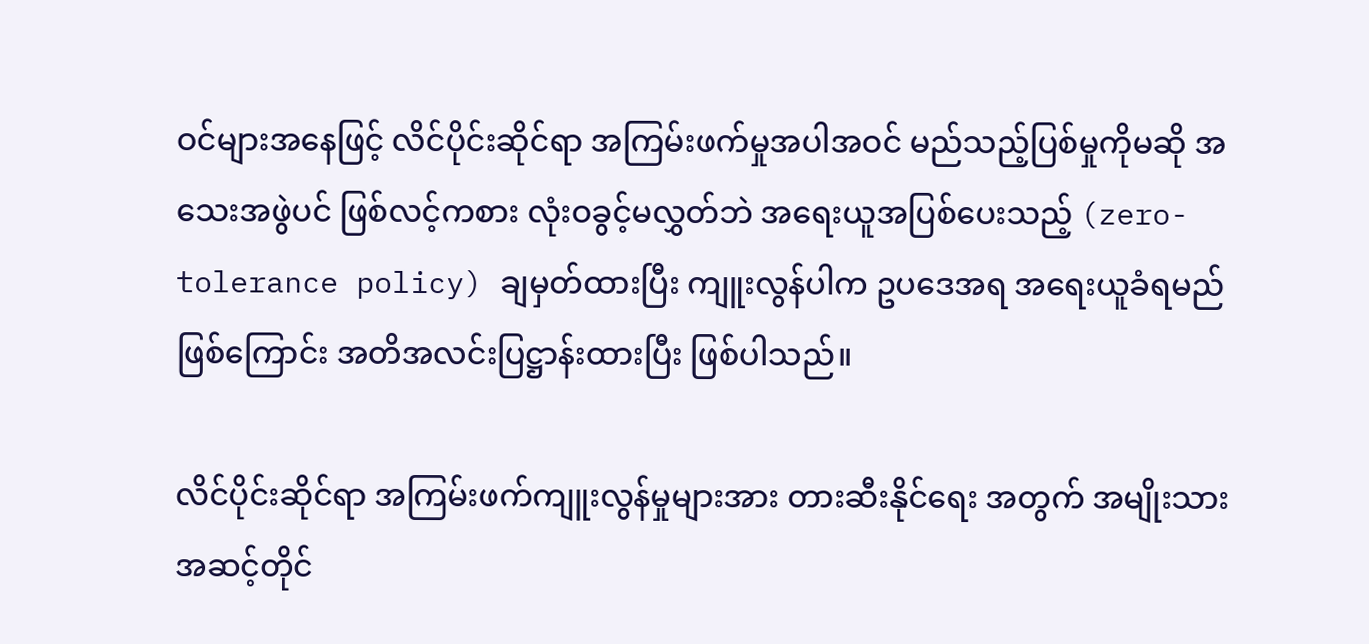ဝင်များအနေဖြင့် လိင်ပိုင်းဆိုင်ရာ အကြမ်းဖက်မှုအပါအဝင် မည်သည့်ပြစ်မှုကိုမဆို အသေးအဖွဲပင် ဖြစ်လင့်ကစား လုံးဝခွင့်မလွှတ်ဘဲ အရေးယူအပြစ်ပေးသည့် (zero-tolerance policy) ချမှတ်ထားပြီး ကျူးလွန်ပါက ဥပဒေအရ အရေးယူခံရမည်ဖြစ်ကြောင်း အတိအလင်းပြဋ္ဌာန်းထားပြီး ဖြစ်ပါသည်။

လိင်ပိုင်းဆိုင်ရာ အကြမ်းဖက်ကျူးလွန်မှုများအား တားဆီးနိုင်ရေး အတွက် အမျိုးသားအဆင့်တိုင်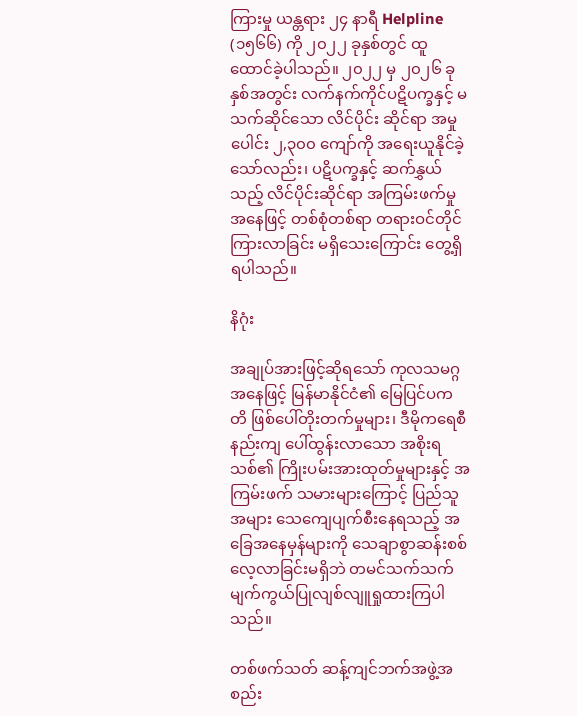ကြားမှု ယန္တရား ၂၄ နာရီ Helpline (၁၅၆၆) ကို ၂၀၂၂ ခုနှစ်တွင် ထူထောင်ခဲ့ပါသည်။ ၂၀၂၂ မှ ၂၀၂၆ ခုနှစ်အတွင်း လက်နက်ကိုင်ပဋိပက္ခနှင့် မသက်ဆိုင်သော လိင်ပိုင်း ဆိုင်ရာ အမှုပေါင်း ၂,၃၀၀ ကျော်ကို အရေးယူနိုင်ခဲ့သော်လည်း၊ ပဋိပက္ခနှင့် ဆက်နွှယ်သည့် လိင်ပိုင်းဆိုင်ရာ အကြမ်းဖက်မှုအနေဖြင့် တစ်စုံတစ်ရာ တရားဝင်တိုင်ကြားလာခြင်း မရှိသေးကြောင်း တွေ့ရှိရပါသည်။

နိဂုံး

အချုပ်အားဖြင့်ဆိုရသော် ကုလသမဂ္ဂအနေဖြင့် မြန်မာနိုင်ငံ၏ မြေပြင်ပကတိ ဖြစ်ပေါ်တိုးတက်မှုများ၊ ဒီမိုကရေစီနည်းကျ ပေါ်ထွန်းလာသော အစိုးရသစ်၏ ကြိုးပမ်းအားထုတ်မှုများနှင့် အကြမ်းဖက် သမားများကြောင့် ပြည်သူအများ သေကျေပျက်စီးနေရသည့် အခြေအနေမှန်များကို သေချာစွာဆန်းစစ်လေ့လာခြင်းမရှိဘဲ တမင်သက်သက် မျက်ကွယ်ပြုလျစ်လျူရှုထားကြပါသည်။

တစ်ဖက်သတ် ဆန့်ကျင်ဘက်အဖွဲ့အစည်း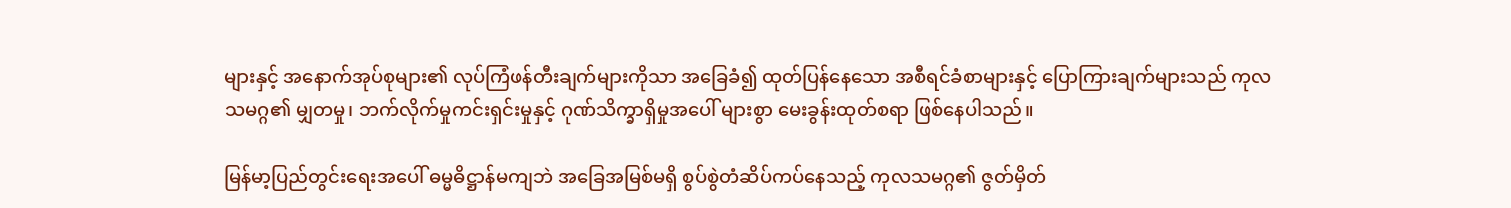များနှင့် အနောက်အုပ်စုများ၏ လုပ်ကြံဖန်တီးချက်များကိုသာ အခြေခံ၍ ထုတ်ပြန်နေသော အစီရင်ခံစာများနှင့် ပြောကြားချက်များသည် ကုလသမဂ္ဂ၏ မျှတမှု၊ ဘက်လိုက်မှုကင်းရှင်းမှုနှင့် ဂုဏ်သိက္ခာရှိမှုအပေါ် များစွာ မေးခွန်းထုတ်စရာ ဖြစ်နေပါသည်။

မြန်မာ့ပြည်တွင်းရေးအပေါ် ဓမ္မဓိဋ္ဌာန်မကျဘဲ အခြေအမြစ်မရှိ စွပ်စွဲတံဆိပ်ကပ်နေသည့် ကုလသမဂ္ဂ၏ ဇွတ်မှိတ်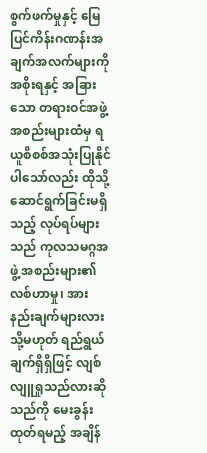စွက်ဖက်မှုနှင့် မြေပြင်ကိန်းဂဏန်းအချက်အလက်များကို အစိုးရနှင့် အခြားသော တရားဝင်အဖွဲ့အစည်းများထံမှ ရယူစိစစ်အသုံးပြုနိုင်ပါသော်လည်း ထိုသို့ဆောင်ရွက်ခြင်းမရှိသည့် လုပ်ရပ်များသည် ကုလသမဂ္ဂအဖွဲ့ အစည်းများ၏ လစ်ဟာမှု၊ အားနည်းချက်များလား သို့မဟုတ် ရည်ရွယ်ချက်ရှိရှိဖြင့် လျစ်လျူရှုသည်လားဆိုသည်ကို မေးခွန်းထုတ်ရမည့် အချိန်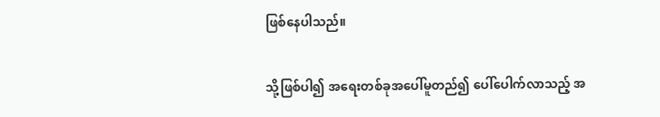ဖြစ်နေပါသည်။

သို့ဖြစ်ပါ၍ အရေးတစ်ခုအပေါ်မူတည်၍ ပေါ်ပေါက်လာသည့် အ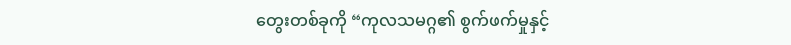တွေးတစ်ခုကို “ကုလသမဂ္ဂ၏ စွက်ဖက်မှုနှင့်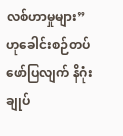လစ်ဟာမှုများ” ဟုခေါင်းစဉ်တပ်ဖော်ပြလျက် နိဂုံးချုပ်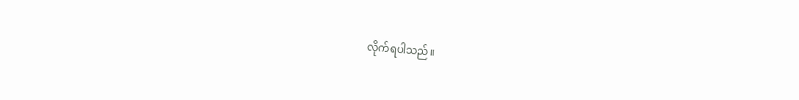လိုက်ရပါသည်။